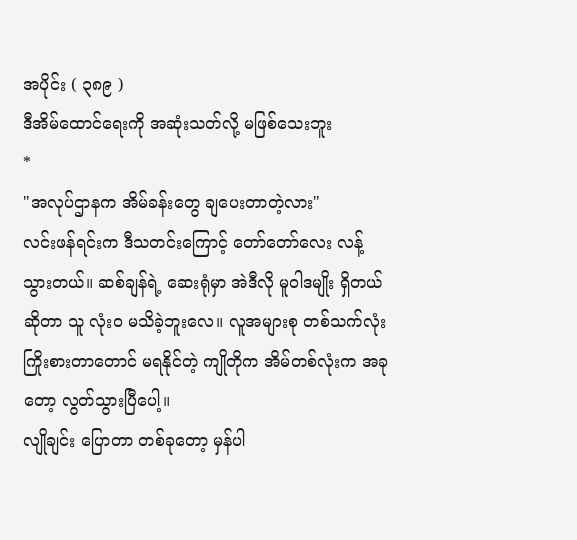အပိုင်း ( ၃၈၉ )
ဒီအိမ်ထောင်ရေးကို အဆုံးသတ်လို့ မဖြစ်သေးဘူး
*
"အလုပ်ဌာနက အိမ်ခန်းတွေ ချပေးတာတဲ့လား"
လင်းဖန်ရင်းက ဒီသတင်းကြောင့် တော်တော်လေး လန့်သွားတယ်။ ဆစ်ချန်ရဲ့ ဆေးရုံမှာ အဲဒီလို မူဝါဒမျိုး ရှိတယ်ဆိုတာ သူ လုံးဝ မသိခဲ့ဘူးလေ။ လူအများစု တစ်သက်လုံး ကြိုးစားတာတောင် မရနိုင်တဲ့ ကျိုတိုက အိမ်တစ်လုံးက အခုတော့ လွတ်သွားပြီပေါ့။
လျိုချင်း ပြောတာ တစ်ခုတော့ မှန်ပါ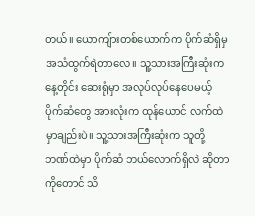တယ်။ ယောကျ်ားတစ်ယောက်က ပိုက်ဆံရှိမှ အသံထွက်ရဲတာလေ။ သူ့သားအကြီးဆုံးက နေ့တိုင်း ဆေးရုံမှာ အလုပ်လုပ်နေပေမယ့် ပိုက်ဆံတွေ အားလုံးက ထုန်ယောင် လက်ထဲမှာချည်းပဲ။ သူ့သားအကြီးဆုံးက သူတို့ ဘဏ်ထဲမှာ ပိုက်ဆံ ဘယ်လောက်ရှိလဲ ဆိုတာကိုတောင် သိ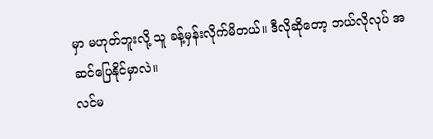မှာ မဟုတ်ဘူးလို့ သူ ခန့်မှန်းလိုက်မိတယ်။ ဒီလိုဆိုတော့ ဘယ်လိုလုပ် အဆင်ပြေနိုင်မှာလဲ။
လင်မ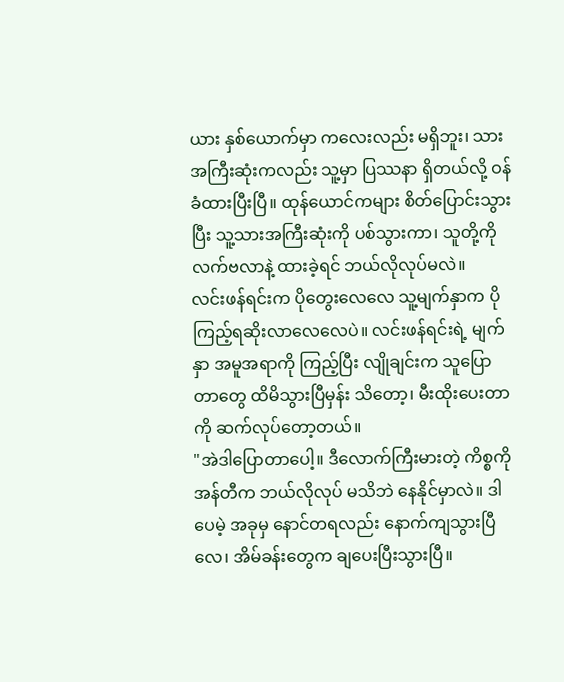ယား နှစ်ယောက်မှာ ကလေးလည်း မရှိဘူး၊ သားအကြီးဆုံးကလည်း သူ့မှာ ပြဿနာ ရှိတယ်လို့ ဝန်ခံထားပြီးပြီ။ ထုန်ယောင်ကများ စိတ်ပြောင်းသွားပြီး သူ့သားအကြီးဆုံးကို ပစ်သွားကာ၊ သူတို့ကို လက်ဗလာနဲ့ ထားခဲ့ရင် ဘယ်လိုလုပ်မလဲ။
လင်းဖန်ရင်းက ပိုတွေးလေလေ သူ့မျက်နှာက ပိုကြည့်ရဆိုးလာလေလေပဲ။ လင်းဖန်ရင်းရဲ့ မျက်နှာ အမူအရာကို ကြည့်ပြီး လျိုချင်းက သူပြောတာတွေ ထိမိသွားပြီမှန်း သိတော့၊ မီးထိုးပေးတာကို ဆက်လုပ်တော့တယ်။
"အဲဒါပြောတာပေါ့။ ဒီလောက်ကြီးမားတဲ့ ကိစ္စကို အန်တီက ဘယ်လိုလုပ် မသိဘဲ နေနိုင်မှာလဲ။ ဒါပေမဲ့ အခုမှ နောင်တရလည်း နောက်ကျသွားပြီလေ၊ အိမ်ခန်းတွေက ချပေးပြီးသွားပြီ။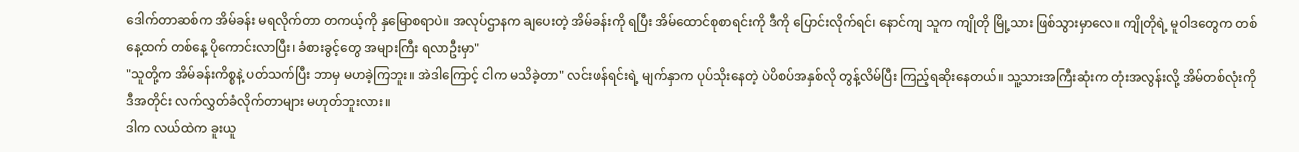ဒေါက်တာဆစ်က အိမ်ခန်း မရလိုက်တာ တကယ့်ကို နှမြောစရာပဲ။ အလုပ်ဌာနက ချပေးတဲ့ အိမ်ခန်းကို ရပြီး အိမ်ထောင်စုစာရင်းကို ဒီကို ပြောင်းလိုက်ရင်၊ နောင်ကျ သူက ကျိုတို မြို့သား ဖြစ်သွားမှာလေ။ ကျိုတိုရဲ့ မူဝါဒတွေက တစ်နေ့ထက် တစ်နေ့ ပိုကောင်းလာပြီး၊ ခံစားခွင့်တွေ အများကြီး ရလာဦးမှာ"
"သူတို့က အိမ်ခန်းကိစ္စနဲ့ ပတ်သက်ပြီး ဘာမှ မဟခဲ့ကြဘူး။ အဲဒါကြောင့် ငါက မသိခဲ့တာ" လင်းဖန်ရင်းရဲ့ မျက်နှာက ပုပ်သိုးနေတဲ့ ပဲပိစပ်အနှစ်လို တွန့်လိမ်ပြီး ကြည့်ရဆိုးနေတယ်။ သူ့သားအကြီးဆုံးက တုံးအလွန်းလို့ အိမ်တစ်လုံးကို ဒီအတိုင်း လက်လွှတ်ခံလိုက်တာများ မဟုတ်ဘူးလား။
ဒါက လယ်ထဲက ခူးယူ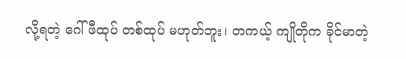လို့ရတဲ့ ဂေါ်ဖီထုပ် တစ်ထုပ် မဟုတ်ဘူး၊ တကယ့် ကျိုတိုက ခိုင်မာတဲ့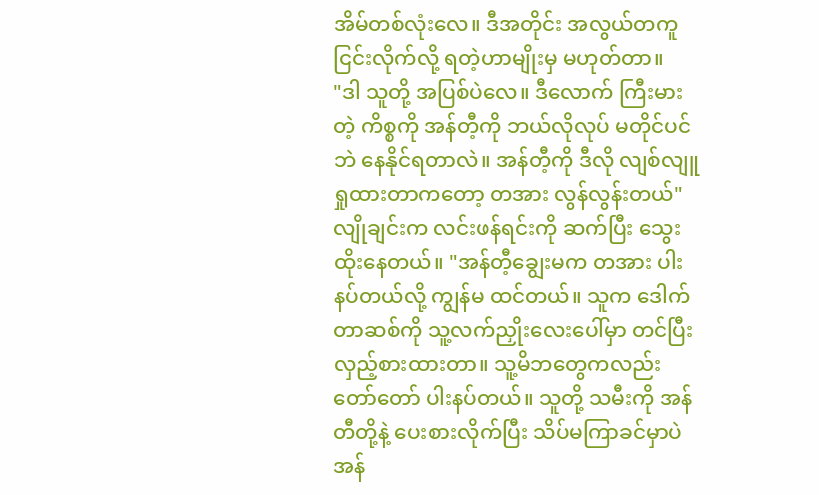အိမ်တစ်လုံးလေ။ ဒီအတိုင်း အလွယ်တကူ ငြင်းလိုက်လို့ ရတဲ့ဟာမျိုးမှ မဟုတ်တာ။
"ဒါ သူတို့ အပြစ်ပဲလေ။ ဒီလောက် ကြီးမားတဲ့ ကိစ္စကို အန်တီ့ကို ဘယ်လိုလုပ် မတိုင်ပင်ဘဲ နေနိုင်ရတာလဲ။ အန်တီ့ကို ဒီလို လျစ်လျူရှုထားတာကတော့ တအား လွန်လွန်းတယ်" လျိုချင်းက လင်းဖန်ရင်းကို ဆက်ပြီး သွေးထိုးနေတယ်။ "အန်တီ့ချွေးမက တအား ပါးနပ်တယ်လို့ ကျွန်မ ထင်တယ်။ သူက ဒေါက်တာဆစ်ကို သူ့လက်ညှိုးလေးပေါ်မှာ တင်ပြီး လှည့်စားထားတာ။ သူ့မိဘတွေကလည်း တော်တော် ပါးနပ်တယ်။ သူတို့ သမီးကို အန်တီတို့နဲ့ ပေးစားလိုက်ပြီး သိပ်မကြာခင်မှာပဲ အန်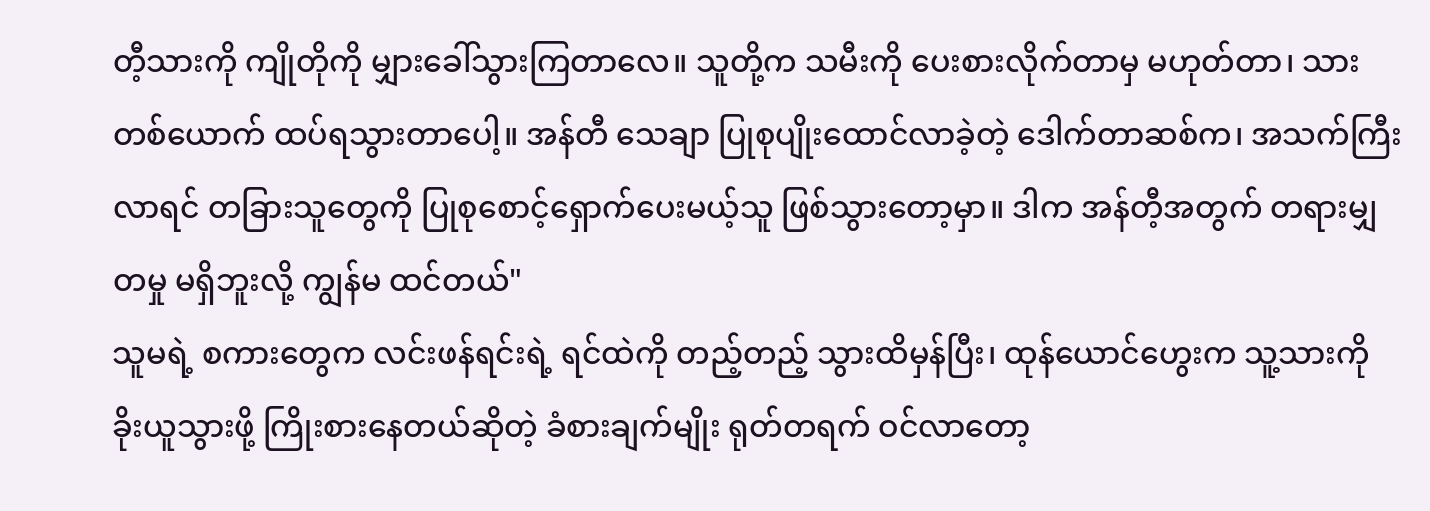တီ့သားကို ကျိုတိုကို မျှားခေါ်သွားကြတာလေ။ သူတို့က သမီးကို ပေးစားလိုက်တာမှ မဟုတ်တာ၊ သားတစ်ယောက် ထပ်ရသွားတာပေါ့။ အန်တီ သေချာ ပြုစုပျိုးထောင်လာခဲ့တဲ့ ဒေါက်တာဆစ်က၊ အသက်ကြီးလာရင် တခြားသူတွေကို ပြုစုစောင့်ရှောက်ပေးမယ့်သူ ဖြစ်သွားတော့မှာ။ ဒါက အန်တီ့အတွက် တရားမျှတမှု မရှိဘူးလို့ ကျွန်မ ထင်တယ်"
သူမရဲ့ စကားတွေက လင်းဖန်ရင်းရဲ့ ရင်ထဲကို တည့်တည့် သွားထိမှန်ပြီး၊ ထုန်ယောင်ဟွေးက သူ့သားကို ခိုးယူသွားဖို့ ကြိုးစားနေတယ်ဆိုတဲ့ ခံစားချက်မျိုး ရုတ်တရက် ဝင်လာတော့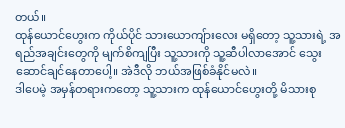တယ်။
ထုန်ယောင်ဟွေးက ကိုယ်ပိုင် သားယောကျ်ားလေး မရှိတော့ သူ့သားရဲ့ အရည်အချင်းတွေကို မျက်စိကျပြီး သူ့သားကို သူ့ဆီပါလာအောင် သွေးဆောင်ချင်နေတာပေါ့။ အဲဒီလို ဘယ်အဖြစ်ခံနိုင်မလဲ။
ဒါပေမဲ့ အမှန်တရားကတော့ သူ့သားက ထုန်ယောင်ဟွေးတို့ မိသားစု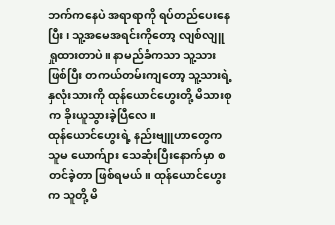ဘက်ကနေပဲ အရာရာကို ရပ်တည်ပေးနေပြီး၊ သူ့အမေအရင်းကိုတော့ လျစ်လျူရှုထားတာပဲ။ နာမည်ခံကသာ သူ့သားဖြစ်ပြီး တကယ်တမ်းကျတော့ သူ့သားရဲ့ နှလုံးသားကို ထုန်ယောင်ဟွေးတို့ မိသားစုက ခိုးယူသွားခဲ့ပြီလေ။
ထုန်ယောင်ဟွေးရဲ့ နည်းဗျူဟာတွေက သူမ ယောက်ျား သေဆုံးပြီးနောက်မှာ စတင်ခဲ့တာ ဖြစ်ရမယ်။ ထုန်ယောင်ဟွေးက သူတို့ မိ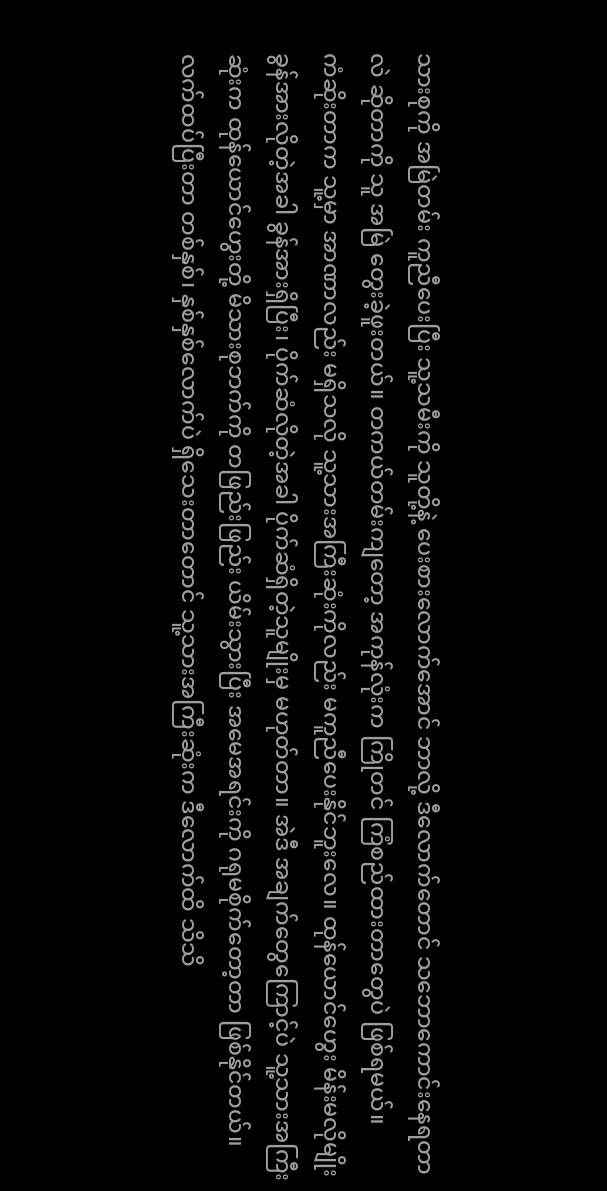သားစုကို အမြဲတမ်း ကူညီပေးပြီး သူ့သမီးကို သူတို့နဲ့ ပေးစားလောက်အောင် ဘာလို့ ဒီလောက်တောင် သဘောကောင်းနေရတာလဲ ဆိုတာကို သူ အမြဲ တွေးခဲ့ဖူးတယ်။ တကယ်တမ်းကျတော့ အကုန်လုံးက ကြိုတင် ကြံစည်ထားတာတွေပဲ ဖြစ်ရမယ်။
ကံဆိုးတာက သူ့မှာ အာဏာလည်း မရှိသလို သူ့သားအကြီးဆုံးကိုလည်း မကူညီပေးနိုင်ဘူးလေ။ ထုန်ယောင်ဟွေး မိန်းမလိုမျိုး ခွန်အားလိုတဲ့အခါ ခွန်အားရှိပြီး၊ ပိုက်ဆံလိုတဲ့အခါ ပိုက်ဆံရှိတဲ့သူမျိုးမှ မဟုတ်တာ။ အဲဒီ အချက်တွေကြောင့်ပဲ သူ့သားအကြီးဆုံးက ထုန်ယောင်ဟွေးတို့ မိသားစုဘက်ကို တဖြည်းဖြည်း ယိမ်းသွားပြီး အမေအရင်းကို ဂရုမစိုက်တော့တာ ဖြစ်နိုင်တယ်။
လက်ထပ်ပြီးတာ တစ်နှစ်၊ နှစ်နှစ်လောက်ပဲ ရှိသေးတာတောင် သူ့သားအကြီးဆုံးက ဒီလောက်ထိ သိသိ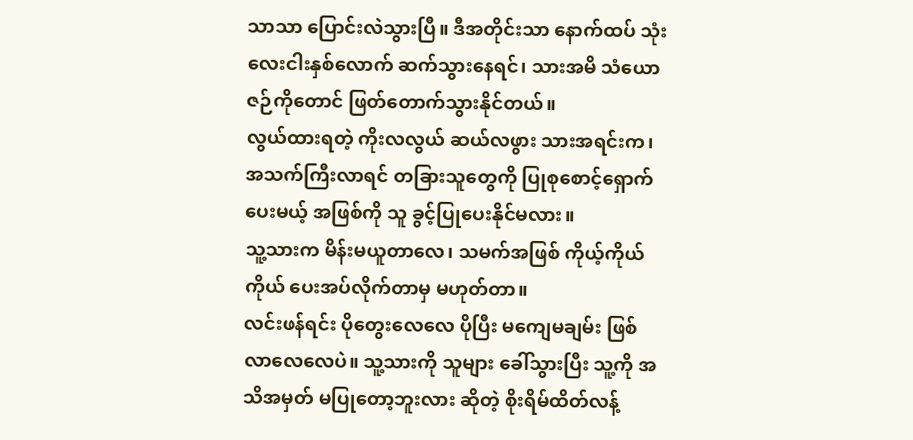သာသာ ပြောင်းလဲသွားပြီ။ ဒီအတိုင်းသာ နောက်ထပ် သုံးလေးငါးနှစ်လောက် ဆက်သွားနေရင်၊ သားအမိ သံယောဇဉ်ကိုတောင် ဖြတ်တောက်သွားနိုင်တယ်။
လွယ်ထားရတဲ့ ကိုးလလွယ် ဆယ်လဖွား သားအရင်းက၊ အသက်ကြီးလာရင် တခြားသူတွေကို ပြုစုစောင့်ရှောက်ပေးမယ့် အဖြစ်ကို သူ ခွင့်ပြုပေးနိုင်မလား။
သူ့သားက မိန်းမယူတာလေ၊ သမက်အဖြစ် ကိုယ့်ကိုယ်ကိုယ် ပေးအပ်လိုက်တာမှ မဟုတ်တာ။
လင်းဖန်ရင်း ပိုတွေးလေလေ ပိုပြီး မကျေမချမ်း ဖြစ်လာလေလေပဲ။ သူ့သားကို သူများ ခေါ်သွားပြီး သူ့ကို အသိအမှတ် မပြုတော့ဘူးလား ဆိုတဲ့ စိုးရိမ်ထိတ်လန့်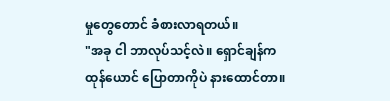မှုတွေတောင် ခံစားလာရတယ်။
"အခု ငါ ဘာလုပ်သင့်လဲ။ ရှောင်ချန်က ထုန်ယောင် ပြောတာကိုပဲ နားထောင်တာ။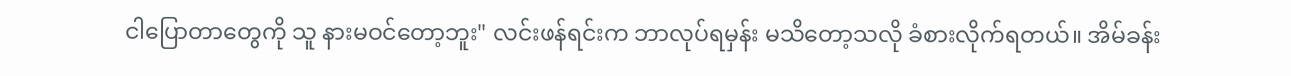ငါပြောတာတွေကို သူ နားမဝင်တော့ဘူး" လင်းဖန်ရင်းက ဘာလုပ်ရမှန်း မသိတော့သလို ခံစားလိုက်ရတယ်။ အိမ်ခန်း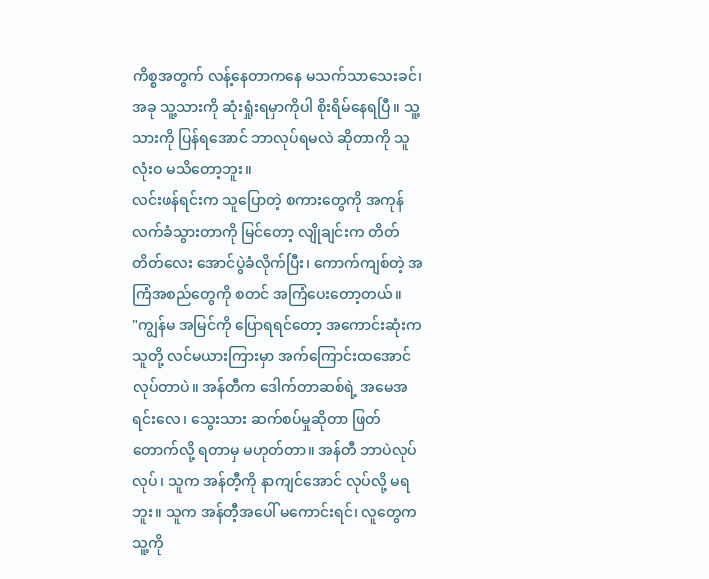ကိစ္စအတွက် လန့်နေတာကနေ မသက်သာသေးခင်၊ အခု သူ့သားကို ဆုံးရှုံးရမှာကိုပါ စိုးရိမ်နေရပြီ။ သူ့သားကို ပြန်ရအောင် ဘာလုပ်ရမလဲ ဆိုတာကို သူ လုံးဝ မသိတော့ဘူး။
လင်းဖန်ရင်းက သူပြောတဲ့ စကားတွေကို အကုန် လက်ခံသွားတာကို မြင်တော့ လျိုချင်းက တိတ်တိတ်လေး အောင်ပွဲခံလိုက်ပြီး၊ ကောက်ကျစ်တဲ့ အကြံအစည်တွေကို စတင် အကြံပေးတော့တယ်။
"ကျွန်မ အမြင်ကို ပြောရရင်တော့ အကောင်းဆုံးက သူတို့ လင်မယားကြားမှာ အက်ကြောင်းထအောင် လုပ်တာပဲ။ အန်တီက ဒေါက်တာဆစ်ရဲ့ အမေအရင်းလေ၊ သွေးသား ဆက်စပ်မှုဆိုတာ ဖြတ်တောက်လို့ ရတာမှ မဟုတ်တာ။ အန်တီ ဘာပဲလုပ်လုပ်၊ သူက အန်တီ့ကို နာကျင်အောင် လုပ်လို့ မရဘူး။ သူက အန်တီ့အပေါ် မကောင်းရင်၊ လူတွေက သူ့ကို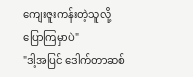ကျေးဇူးကန်းတဲ့သူလို့ ပြောကြမှာပဲ"
"ဒါ့အပြင် ဒေါက်တာဆစ်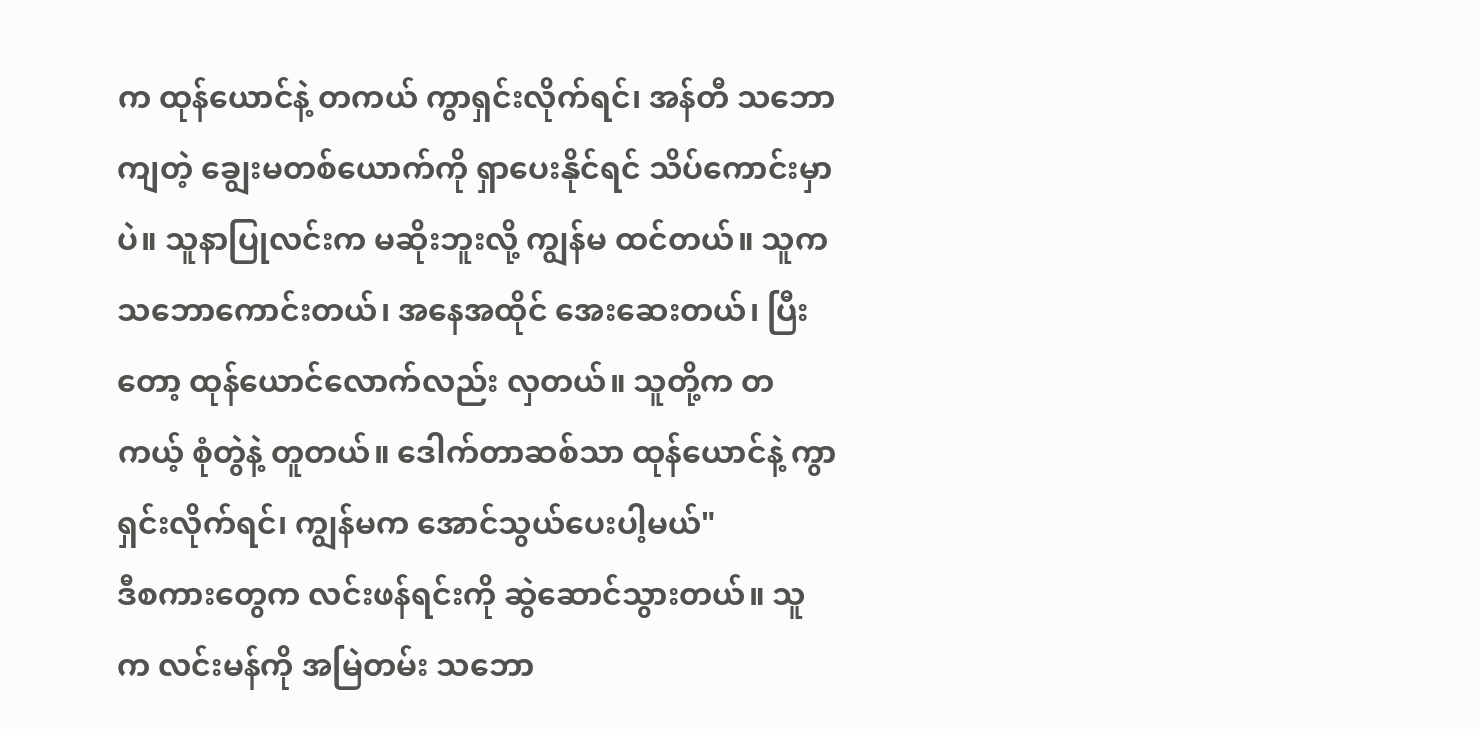က ထုန်ယောင်နဲ့ တကယ် ကွာရှင်းလိုက်ရင်၊ အန်တီ သဘောကျတဲ့ ချွေးမတစ်ယောက်ကို ရှာပေးနိုင်ရင် သိပ်ကောင်းမှာပဲ။ သူနာပြုလင်းက မဆိုးဘူးလို့ ကျွန်မ ထင်တယ်။ သူက သဘောကောင်းတယ်၊ အနေအထိုင် အေးဆေးတယ်၊ ပြီးတော့ ထုန်ယောင်လောက်လည်း လှတယ်။ သူတို့က တကယ့် စုံတွဲနဲ့ တူတယ်။ ဒေါက်တာဆစ်သာ ထုန်ယောင်နဲ့ ကွာရှင်းလိုက်ရင်၊ ကျွန်မက အောင်သွယ်ပေးပါ့မယ်"
ဒီစကားတွေက လင်းဖန်ရင်းကို ဆွဲဆောင်သွားတယ်။ သူက လင်းမန်ကို အမြဲတမ်း သဘော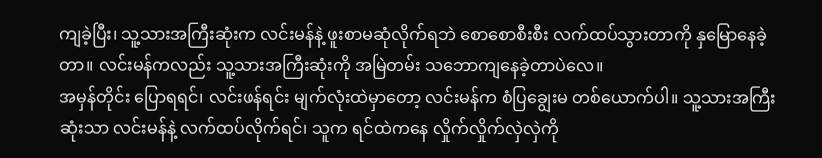ကျခဲ့ပြီး၊ သူ့သားအကြီးဆုံးက လင်းမန်နဲ့ ဖူးစာမဆုံလိုက်ရဘဲ စောစောစီးစီး လက်ထပ်သွားတာကို နှမြောနေခဲ့တာ။ လင်းမန်ကလည်း သူ့သားအကြီးဆုံးကို အမြဲတမ်း သဘောကျနေခဲ့တာပဲလေ။
အမှန်တိုင်း ပြောရရင်၊ လင်းဖန်ရင်း မျက်လုံးထဲမှာတော့ လင်းမန်က စံပြချွေးမ တစ်ယောက်ပါ။ သူ့သားအကြီးဆုံးသာ လင်းမန်နဲ့ လက်ထပ်လိုက်ရင်၊ သူက ရင်ထဲကနေ လှိုက်လှိုက်လှဲလှဲကို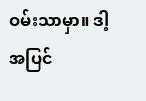ဝမ်းသာမှာ။ ဒါ့အပြင်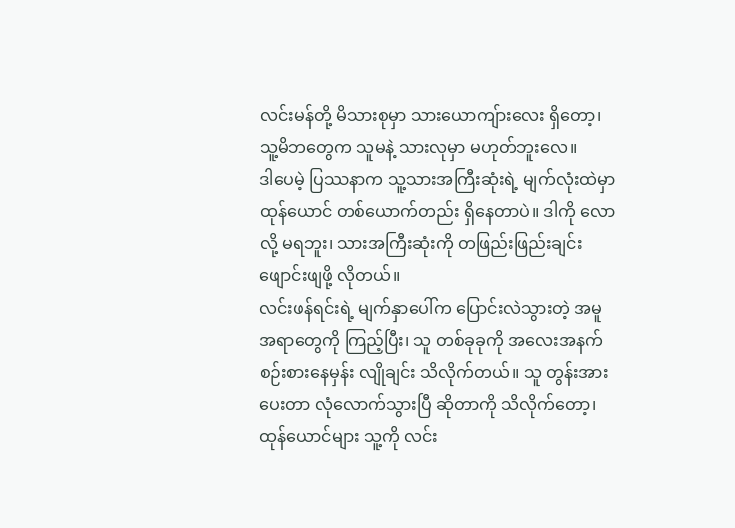လင်းမန်တို့ မိသားစုမှာ သားယောကျ်ားလေး ရှိတော့၊ သူ့မိဘတွေက သူမနဲ့ သားလုမှာ မဟုတ်ဘူးလေ။
ဒါပေမဲ့ ပြဿနာက သူ့သားအကြီးဆုံးရဲ့ မျက်လုံးထဲမှာ ထုန်ယောင် တစ်ယောက်တည်း ရှိနေတာပဲ။ ဒါကို လောလို့ မရဘူး၊ သားအကြီးဆုံးကို တဖြည်းဖြည်းချင်း ဖျောင်းဖျဖို့ လိုတယ်။
လင်းဖန်ရင်းရဲ့ မျက်နှာပေါ်က ပြောင်းလဲသွားတဲ့ အမူအရာတွေကို ကြည့်ပြီး၊ သူ တစ်ခုခုကို အလေးအနက် စဉ်းစားနေမှန်း လျိုချင်း သိလိုက်တယ်။ သူ တွန်းအားပေးတာ လုံလောက်သွားပြီ ဆိုတာကို သိလိုက်တော့၊ ထုန်ယောင်များ သူ့ကို လင်း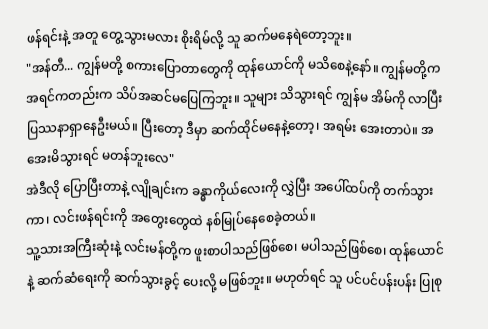ဖန်ရင်းနဲ့ အတူ တွေ့သွားမလား စိုးရိမ်လို့ သူ ဆက်မနေရဲတော့ဘူး။
"အန်တီ... ကျွန်မတို့ စကားပြောတာတွေကို ထုန်ယောင်ကို မသိစေနဲ့နော်။ ကျွန်မတို့က အရင်ကတည်းက သိပ်အဆင်မပြေကြဘူး။ သူများ သိသွားရင် ကျွန်မ အိမ်ကို လာပြီး ပြဿနာရှာနေဦးမယ်။ ပြီးတော့ ဒီမှာ ဆက်ထိုင်မနေနဲ့တော့၊ အရမ်း အေးတာပဲ။ အအေးမိသွားရင် မတန်ဘူးလေ"
အဲဒီလို ပြောပြီးတာနဲ့ လျိုချင်းက ခန္ဓာကိုယ်လေးကို လွှဲပြီး အပေါ်ထပ်ကို တက်သွားကာ၊ လင်းဖန်ရင်းကို အတွေးတွေထဲ နစ်မြုပ်နေစေခဲ့တယ်။
သူ့သားအကြီးဆုံးနဲ့ လင်းမန်တို့က ဖူးစာပါသည်ဖြစ်စေ၊ မပါသည်ဖြစ်စေ၊ ထုန်ယောင်နဲ့ ဆက်ဆံရေးကို ဆက်သွားခွင့် ပေးလို့ မဖြစ်ဘူး။ မဟုတ်ရင် သူ ပင်ပင်ပန်းပန်း ပြုစု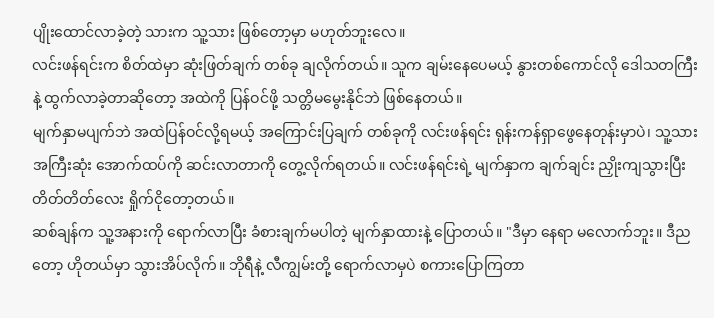ပျိုးထောင်လာခဲ့တဲ့ သားက သူ့သား ဖြစ်တော့မှာ မဟုတ်ဘူးလေ။
လင်းဖန်ရင်းက စိတ်ထဲမှာ ဆုံးဖြတ်ချက် တစ်ခု ချလိုက်တယ်။ သူက ချမ်းနေပေမယ့် နွားတစ်ကောင်လို ဒေါသတကြီးနဲ့ ထွက်လာခဲ့တာဆိုတော့ အထဲကို ပြန်ဝင်ဖို့ သတ္တိမမွေးနိုင်ဘဲ ဖြစ်နေတယ်။
မျက်နှာမပျက်ဘဲ အထဲပြန်ဝင်လို့ရမယ့် အကြောင်းပြချက် တစ်ခုကို လင်းဖန်ရင်း ရုန်းကန်ရှာဖွေနေတုန်းမှာပဲ၊ သူ့သားအကြီးဆုံး အောက်ထပ်ကို ဆင်းလာတာကို တွေ့လိုက်ရတယ်။ လင်းဖန်ရင်းရဲ့ မျက်နှာက ချက်ချင်း ညှိုးကျသွားပြီး တိတ်တိတ်လေး ရှိုက်ငိုတော့တယ်။
ဆစ်ချန်က သူ့အနားကို ရောက်လာပြီး ခံစားချက်မပါတဲ့ မျက်နှာထားနဲ့ ပြောတယ်။ "ဒီမှာ နေရာ မလောက်ဘူး။ ဒီညတော့ ဟိုတယ်မှာ သွားအိပ်လိုက်။ ဘိုရီနဲ့ လီကျွမ်းတို့ ရောက်လာမှပဲ စကားပြောကြတာ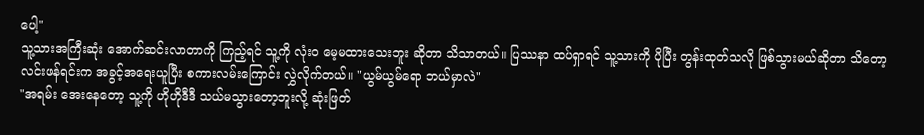ပေါ့"
သူ့သားအကြီးဆုံး အောက်ဆင်းလာတာကို ကြည့်ရင် သူ့ကို လုံးဝ မေ့မထားသေးဘူး ဆိုတာ သိသာတယ်။ ပြဿနာ ထပ်ရှာရင် သူ့သားကို ပိုပြီး တွန်းထုတ်သလို ဖြစ်သွားမယ်ဆိုတာ သိတော့ လင်းဖန်ရင်းက အခွင့်အရေးယူပြီး စကားလမ်းကြောင်း လွှဲလိုက်တယ်။ "ယွမ်ယွမ်ရော ဘယ်မှာလဲ"
"အရမ်း အေးနေတော့ သူ့ကို ဟိုဟိုဒီဒီ သယ်မသွားတော့ဘူးလို့ ဆုံးဖြတ်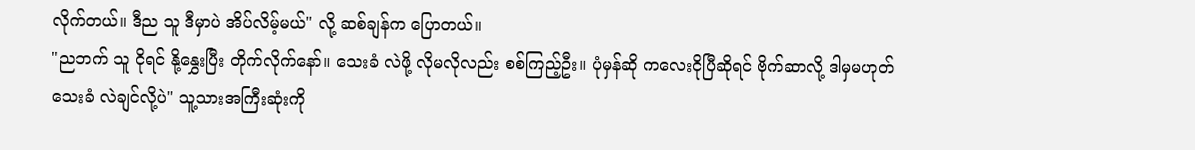လိုက်တယ်။ ဒီည သူ ဒီမှာပဲ အိပ်လိမ့်မယ်" လို့ ဆစ်ချန်က ပြောတယ်။
"ညဘက် သူ ငိုရင် နို့နွှေးပြီး တိုက်လိုက်နော်။ သေးခံ လဲဖို့ လိုမလိုလည်း စစ်ကြည့်ဦး။ ပုံမှန်ဆို ကလေးငိုပြီဆိုရင် ဗိုက်ဆာလို့ ဒါမှမဟုတ် သေးခံ လဲချင်လို့ပဲ" သူ့သားအကြီးဆုံးကို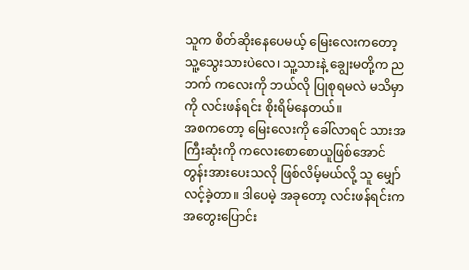သူက စိတ်ဆိုးနေပေမယ့် မြေးလေးကတော့ သူ့သွေးသားပဲလေ၊ သူ့သားနဲ့ ချွေးမတို့က ညဘက် ကလေးကို ဘယ်လို ပြုစုရမလဲ မသိမှာကို လင်းဖန်ရင်း စိုးရိမ်နေတယ်။
အစကတော့ မြေးလေးကို ခေါ်လာရင် သားအကြီးဆုံးကို ကလေးစောစောယူဖြစ်အောင် တွန်းအားပေးသလို ဖြစ်လိမ့်မယ်လို့ သူ မျှော်လင့်ခဲ့တာ။ ဒါပေမဲ့ အခုတော့ လင်းဖန်ရင်းက အတွေးပြောင်း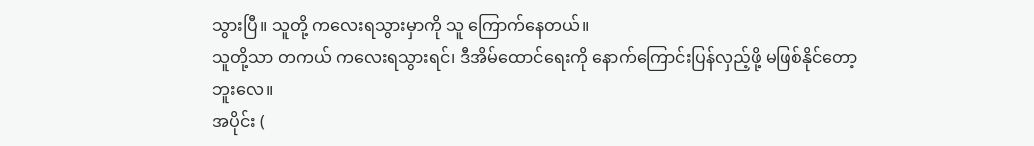သွားပြီ။ သူတို့ ကလေးရသွားမှာကို သူ ကြောက်နေတယ်။
သူတို့သာ တကယ် ကလေးရသွားရင်၊ ဒီအိမ်ထောင်ရေးကို နောက်ကြောင်းပြန်လှည့်ဖို့ မဖြစ်နိုင်တော့ဘူးလေ။
အပိုင်း (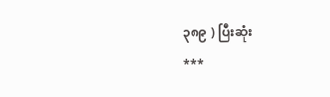၃၈၉ ) ပြီးဆုံး
***